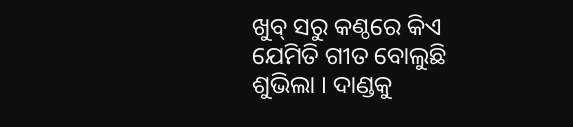ଖୁବ୍ ସରୁ କଣ୍ଠରେ କିଏ ଯେମିତି ଗୀତ ବୋଲୁଛି ଶୁଭିଲା । ଦାଣ୍ଡକୁ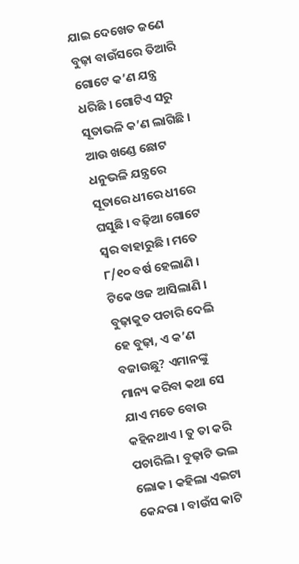ଯାଇ ଦେଖେତ ଜଣେ ବୁଢ଼ା ବାଉଁସରେ ତିଆରି ଗୋଟେ କ’ଣ ଯନ୍ତ୍ର ଧରିଛି । ଗୋଟିଏ ସରୁ ସୂତାଭଳି କ’ଣ ଲାଗିଛି । ଆଉ ଖଣ୍ଡେ ଛୋଟ ଧନୁଭଳି ଯନ୍ତ୍ରରେ ସୂତାରେ ଧୀରେ ଧୀରେ ଘସୁଛି । ବଢ଼ିଆ ଗୋଟେ ସ୍ୱର ବାହାରୁଛି । ମତେ ୮/୧୦ ବର୍ଷ ହେଲାଣି । ଟିକେ ଓଜ ଆସିଲାଣି । ବୁଢ଼ାକୁତ ପଚାରି ଦେଲି ହେ ବୁଢ଼ା, ଏ କ’ଣ ବଜାଉଛୁ? ଏମାନଙ୍କୁ ମାନ୍ୟ କରିବା କଥା ସେ ଯାଏ ମତେ ବୋଉ କହିନଥାଏ । ତୁ ତା କରି ପଚାରିଲି । ବୁଢ଼ାଟି ଭଲ ଲୋକ । କହିଲା ଏଇଟା କେନ୍ଦରା । ବାଉଁସ କାଟି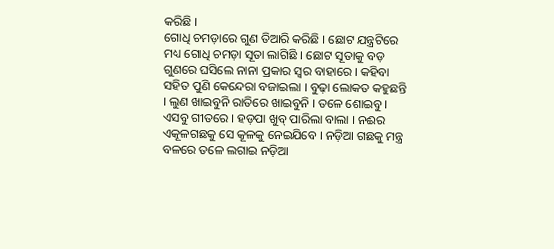କରିଛି ।
ଗୋଧି ଚମଡ଼ାରେ ଗୁଣ ତିଆରି କରିଛି । ଛୋଟ ଯନ୍ତ୍ରଟିରେ ମଧ୍ୟ ଗୋଧି ଚମଡ଼ା ସୂତା ଲାଗିଛି । ଛୋଟ ସୂତାକୁ ବଡ଼ ଗୁଣରେ ଘସିଲେ ନାନା ପ୍ରକାର ସ୍ୱର ବାହାରେ । କହିବା ସହିତ ପୁଣି କେନ୍ଦେରା ବଜାଇଲା । ବୁଢ଼ା ଲୋକତ କହୁଛନ୍ତି । ଲୁଣ ଖାଇବୁନି ରାତିରେ ଖାଇବୁନି । ତଳେ ଶୋଇବୁ । ଏସବୁ ଗୀତରେ । ହଡ଼ପା ଖୁବ୍ ପାରିଲା ବାଲା । ନଈର ଏକୂଳଗଛକୁ ସେ କୂଳକୁ ନେଇଯିବେ । ନଡ଼ିଆ ଗଛକୁ ମନ୍ତ୍ର ବଳରେ ତଳେ ଲଗାଇ ନଡ଼ିଆ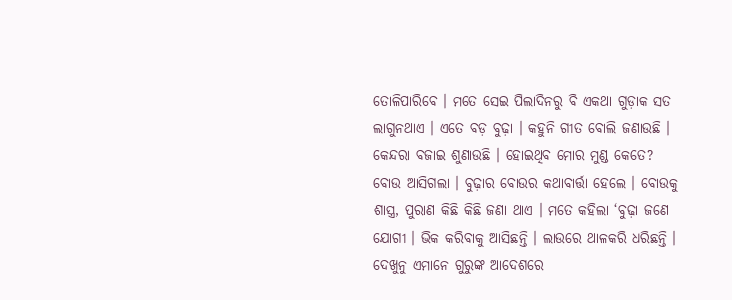ତୋଳିପାରିବେ । ମତେ ସେଇ ପିଲାଦିନରୁ ବି ଏକଥା ଗୁଡ଼ାକ ସତ ଲାଗୁନଥାଏ । ଏତେ ବଡ଼ ବୁଢ଼ା । କହୁନି ଗୀତ ବୋଲି ଜଣାଉଛି । କେନ୍ଦରା ବଜାଇ ଶୁଣାଉଛି । ହୋଇଥିବ ମୋର ମୁଣ୍ଡ କେତେ?
ବୋଉ ଆସିଗଲା । ବୁଢ଼ାର ବୋଉର କଥାବାର୍ତ୍ତା ହେଲେ । ବୋଉକୁ ଶାସ୍ତ୍ର, ପୁରାଣ କିଛି କିଛି ଜଣା ଥାଏ । ମତେ କହିଲା ‘ବୁଢ଼ା ଜଣେ ଯୋଗୀ । ଭିକ କରିବାକୁ ଆସିଛନ୍ତି । ଲାଉରେ ଥାଳକରି ଧରିଛନ୍ତି । ଦେଖୁନୁ ଏମାନେ ଗୁରୁଙ୍କ ଆଦେଶରେ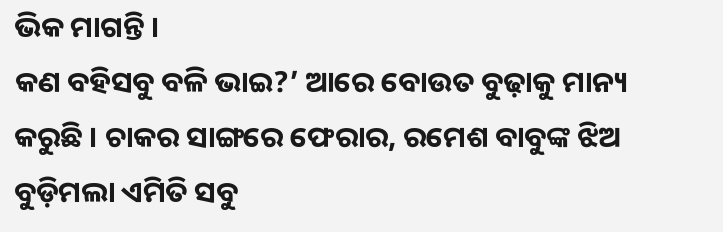ଭିକ ମାଗନ୍ତି ।
କଣ ବହିସବୁ ବଳି ଭାଇ?’ ଆରେ ବୋଉତ ବୁଢ଼ାକୁ ମାନ୍ୟ କରୁଛି । ଚାକର ସାଙ୍ଗରେ ଫେରାର, ରମେଶ ବାବୁଙ୍କ ଝିଅ ବୁଡ଼ିମଲା ଏମିତି ସବୁ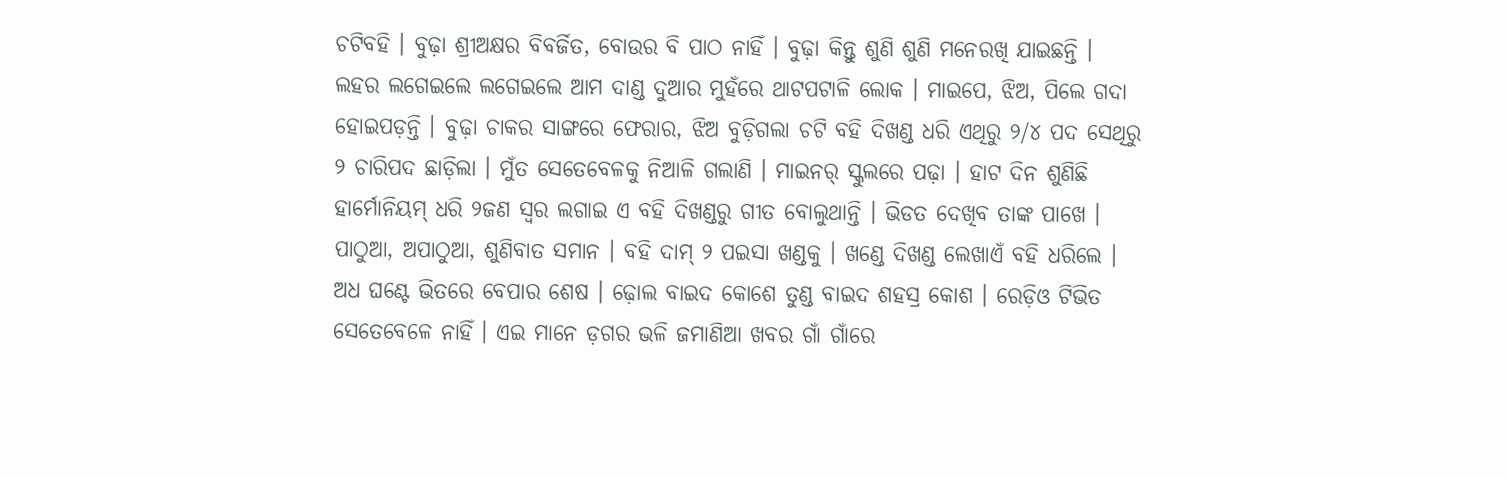ଚଟିବହି । ବୁଢ଼ା ଶ୍ରୀଅକ୍ଷର ବିବର୍ଜିତ, ବୋଉର ବି ପାଠ ନାହିଁ । ବୁଢ଼ା କିନ୍ତୁ ଶୁଣି ଶୁଣି ମନେରଖି ଯାଇଛନ୍ତି । ଲହର ଲଗେଇଲେ ଲଗେଇଲେ ଆମ ଦାଣ୍ଡ ଦୁଆର ମୁହଁରେ ଥାଟପଟାଳି ଲୋକ । ମାଇପେ, ଝିଅ, ପିଲେ ଗଦା ହୋଇପଡ଼ନ୍ତି । ବୁଢ଼ା ଚାକର ସାଙ୍ଗରେ ଫେରାର, ଝିଅ ବୁଡ଼ିଗଲା ଚଟି ବହି ଦିଖଣ୍ଡ ଧରି ଏଥିରୁ ୨/୪ ପଦ ସେଥିରୁ ୨ ଚାରିପଦ ଛାଡ଼ିଲା । ମୁଁତ ସେତେବେଳକୁ ନିଆଳି ଗଲାଣି । ମାଇନର୍ ସ୍କୁଲରେ ପଢ଼ା । ହାଟ ଦିନ ଶୁଣିଛି ହାର୍ମୋନିୟମ୍ ଧରି ୨ଜଣ ସ୍ୱର ଲଗାଇ ଏ ବହି ଦିଖଣ୍ଡରୁ ଗୀତ ବୋଲୁଥାନ୍ତି । ଭିଡତ ଦେଖିବ ତାଙ୍କ ପାଖେ । ପାଠୁଆ, ଅପାଠୁଆ, ଶୁଣିବାତ ସମାନ । ବହି ଦାମ୍ ୨ ପଇସା ଖଣ୍ଡକୁ । ଖଣ୍ଡେ ଦିଖଣ୍ଡ ଲେଖାଏଁ ବହି ଧରିଲେ । ଅଧ ଘଣ୍ଟେ ଭିତରେ ବେପାର ଶେଷ । ଢ଼ୋଲ ବାଇଦ କୋଶେ ତୁଣ୍ଡ ବାଇଦ ଶହସ୍ର କୋଶ । ରେଡ଼ିଓ ଟିଭିତ ସେତେବେଳେ ନାହିଁ । ଏଇ ମାନେ ଡ଼ଗର ଭଳି ଜମାଣିଆ ଖବର ଗାଁ ଗାଁରେ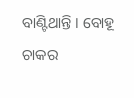ବାଣ୍ଟିଥାନ୍ତି । ବୋହୂ ଚାକର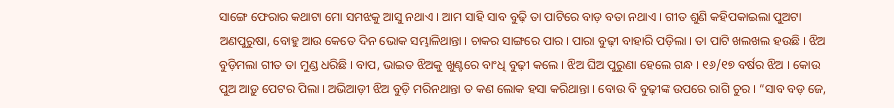ସାଙ୍ଗେ ଫେରାର କଥାଟା ମୋ ସମଝକୁ ଆସୁ ନଥାଏ । ଆମ ସାହି ସାବ ବୁଢ଼ି ତା ପାଟିରେ ବାଡ଼ ବତା ନଥାଏ । ଗୀତ ଶୁଣି କହିପକାଇଲା ପୁଅଟା ଅଣପୁରୁଷା, ବୋହୁ ଆଉ କେତେ ଦିନ ଭୋକ ସମ୍ଭାଳିଥାନ୍ତା । ଚାକର ସାଙ୍ଗରେ ପାର । ପାରା ବୁଢ଼ୀ ବାହାରି ପଡ଼ିଲା । ତା ପାଟି ଖଲଖଲ ହଉଛି । ଝିଅ ବୁଡ଼ିମଲା ଗୀତ ତା ମୁଣ୍ଡ ଧରିଛି । ବାପ, ଭାଇତ ଝିଅକୁ ଖୁଣ୍ଟରେ ବାଂଧି ବୁଢ଼ୀ କଲେ । ଝିଅ ଘିଅ ପୁରୁଣା ହେଲେ ଗନ୍ଧ । ୧୬/୧୭ ବର୍ଷର ଝିଅ । କୋଉ ପୁଅ ଆଡ଼ୁ ପେଟର ପିଲା । ଅଭିଆଡ଼ୀ ଝିଅ ବୁଡ଼ି ମରିନଥାନ୍ତା ତ କଣ ଲୋକ ହସା କରିଥାନ୍ତା । ବୋଉ ବି ବୁଢ଼ୀଙ୍କ ଉପରେ ରାଗି ଚୁର । “ସାବ ବଡ଼ ଜେ,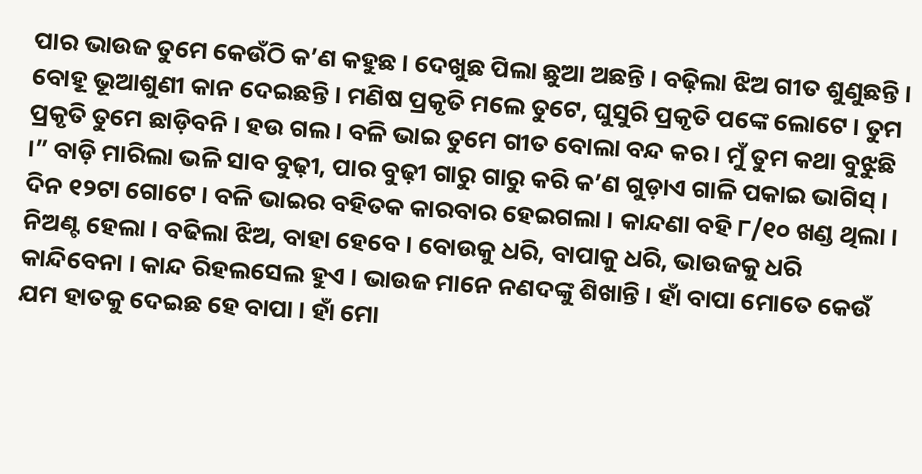ପାର ଭାଉଜ ତୁମେ କେଉଁଠି କ’ଣ କହୁଛ । ଦେଖୁଛ ପିଲା ଛୁଆ ଅଛନ୍ତି । ବଢ଼ିଲା ଝିଅ ଗୀତ ଶୁଣୁଛନ୍ତି । ବୋହୂ ଭୂଆଶୁଣୀ କାନ ଦେଇଛନ୍ତି । ମଣିଷ ପ୍ରକୃତି ମଲେ ତୁଟେ, ଘୁସୁରି ପ୍ରକୃତି ପଙ୍କେ ଲୋଟେ । ତୁମ ପ୍ରକୃତି ତୁମେ ଛାଡ଼ିବନି । ହଉ ଗଲ । ବଳି ଭାଇ ତୁମେ ଗୀତ ବୋଲା ବନ୍ଦ କର । ମୁଁ ତୁମ କଥା ବୁଝୁଛି ।” ବାଡ଼ି ମାରିଲା ଭଳି ସାବ ବୁଢ଼ୀ, ପାର ବୁଢ଼ୀ ଗାରୁ ଗାରୁ କରି କ’ଣ ଗୁଡ଼ାଏ ଗାଳି ପକାଇ ଭାଗିସ୍ ।
ଦିନ ୧୨ଟା ଗୋଟେ । ବଳି ଭାଇର ବହିତକ କାରବାର ହେଇଗଲା । କାନ୍ଦଣା ବହି ୮/୧୦ ଖଣ୍ଡ ଥିଲା । ନିଅଣ୍ଟ ହେଲା । ବଢିଲା ଝିଅ, ବାହା ହେବେ । ବୋଉକୁ ଧରି, ବାପାକୁ ଧରି, ଭାଉଜକୁ ଧରି କାନ୍ଦିବେନା । କାନ୍ଦ ରିହଲସେଲ ହୁଏ । ଭାଉଜ ମାନେ ନଣଦଙ୍କୁ ଶିଖାନ୍ତି । ହାଁ ବାପା ମୋତେ କେଉଁ ଯମ ହାତକୁ ଦେଇଛ ହେ ବାପା । ହାଁ ମୋ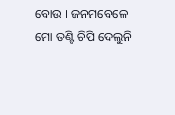ବୋଉ । ଜନମବେଳେ ମୋ ତଣ୍ଟି ଚିପି ଦେଲୁନି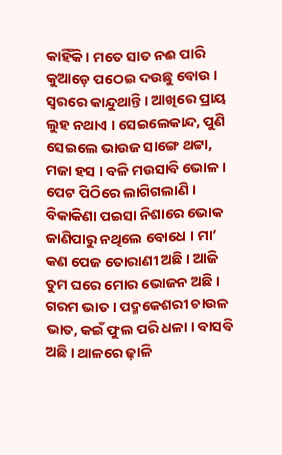କାହିଁକି । ମତେ ସାତ ନଈ ପାରି କୁଆଡ଼େ ପଠେଇ ଦଉଛୁ ବୋଉ । ସ୍ୱରରେ କାନ୍ଦୁଥାନ୍ତି । ଆଖିରେ ପ୍ରାୟ ଲୁହ ନଥାଏ । ସେଇଲେକାନ୍ଦ, ପୁଣି ସେଇଲେ ଭାଉଜ ସାଙ୍ଗେ ଥଟ୍ଟା, ମଜା ହସ । ବଳି ମଉସାବି ଭୋଳ । ପେଟ ପିଠିରେ ଲାଗିଗଲାଣି । ବିକାକିଣା ପଇସା ନିଶାରେ ଭୋକ ଜାଣିପାରୁ ନଥିଲେ ବୋଧେ । ମା’ କଣ ପେଜ ତୋରାଣୀ ଅଛି । ଆଜି ତୁମ ଘରେ ମୋର ଭୋଜନ ଅଛି । ଗରମ ଭାତ । ପଦ୍ମକେଶରୀ ଚାଉଳ ଭାତ, କଇଁ ଫୁଲ ପରି ଧଳା । ବାସବି ଅଛି । ଥାଳରେ ଢ଼ାଳି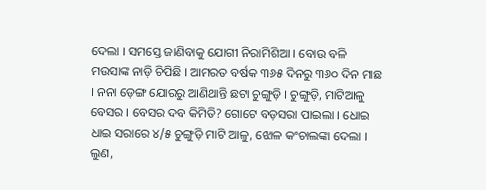ଦେଲା । ସମସ୍ତେ ଜାଣିବାକୁ ଯୋଗୀ ନିରାମିଶିଆ । ବୋଉ ବଳି ମଉସାଙ୍କ ନାଡ଼ି ଚିପିଛି । ଆମରତ ବର୍ଷକ ୩୬୫ ଦିନରୁ ୩୬୦ ଦିନ ମାଛ । ନନା ଡ଼େଙ୍ଗ ଯୋରରୁ ଆଣିଥାନ୍ତି ଛଟା ଚୁଙ୍ଗୁଡ଼ି । ଚୁଙ୍ଗୁଡ଼ି, ମାଟିଆଳୁ ବେସର । ବେସର ଦବ କିମିତି? ଗୋଟେ ବଡ଼ସରା ପାଇଲା । ଧୋଇ ଧାଇ ସରାରେ ୪/୫ ଚୁଙ୍ଗୁଡ଼ି ମାଟି ଆଳୁ, ଝୋଳ କଂଚାଲଙ୍କା ଦେଲା । ଲୁଣ,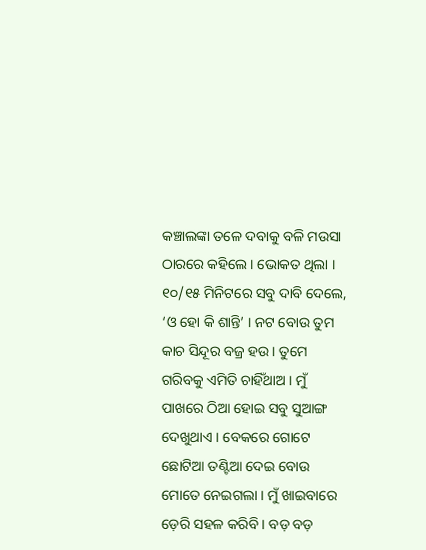କଞ୍ଚାଲଙ୍କା ତଳେ ଦବାକୁ ବଳି ମଉସା ଠାରରେ କହିଲେ । ଭୋକତ ଥିଲା । ୧୦/୧୫ ମିନିଟରେ ସବୁ ଦାବି ଦେଲେ, ‘ଓ ହୋ କି ଶାନ୍ତି’ । ନଟ ବୋଉ ତୁମ କାଚ ସିନ୍ଦୂର ବଜ୍ର ହଉ । ତୁମେ ଗରିବକୁ ଏମିତି ଚାହିଁଥାଅ । ମୁଁ ପାଖରେ ଠିଆ ହୋଇ ସବୁ ସୁଆଙ୍ଗ ଦେଖୁଥାଏ । ବେକରେ ଗୋଟେ ଛୋଟିଆ ତଣ୍ଟିଆ ଦେଇ ବୋଉ ମୋତେ ନେଇଗଲା । ମୁଁ ଖାଇବାରେ ଡ଼େରି ସହଳ କରିବି । ବଡ଼ ବଡ଼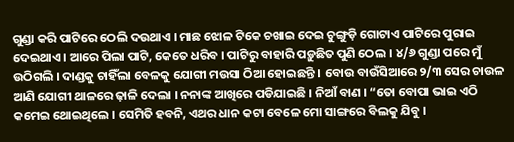ଗୁଣ୍ଡା କରି ପାଟିରେ ଠେଲି ଦଉଥାଏ । ମାଛ ଝୋଳ ଟିକେ ଚଖାଇ ଦେଇ ଚୁଙ୍ଗୁଡ଼ି ଗୋଟାଏ ପାଟିରେ ପୁରାଇ ଦେଇଥାଏ । ଆରେ ପିଲା ପାଟି, କେତେ ଧରିବ । ପାଟିରୁ ବାହାରି ପଡ଼ୁଛିତ ପୁଣି ଠେଲ । ୪/୬ ଗୁଣ୍ଡା ପରେ ମୁଁ ଉଠିଗଲି । ଦାଣ୍ଡକୁ ଚାହିଁଲା ବେଳକୁ ଯୋଗୀ ମଉସା ଠିଆ ହୋଇଛନ୍ତି । ବୋଉ ବାଉଁସିଆରେ ୨/୩ ସେର ଚାଉଳ ଆଣି ଯୋଗୀ ଥାଳରେ ଢ଼ାଳି ଦେଲା । ନନାଙ୍କ ଆଖିରେ ପଡିଯାଇଛି । ନିଆଁ ବାଣ । “ତୋ ବୋପା ଭାଇ ଏଠି କମେଇ ଥୋଇଥିଲେ । ସେମିତି ହବନି, ଏଥର ଧାନ କଟା ବେଳେ ମୋ ସାଙ୍ଗରେ ବିଲକୁ ଯିବୁ ।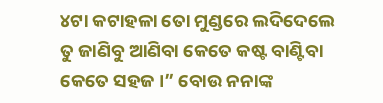୪ଟା କଟାହଳା ତୋ ମୁଣ୍ଡରେ ଲଦିଦେଲେ ତୁ ଜାଣିବୁ ଆଣିବା କେତେ କଷ୍ଟ ବାଣ୍ଟିବା କେତେ ସହଜ ।” ବୋଉ ନନାଙ୍କ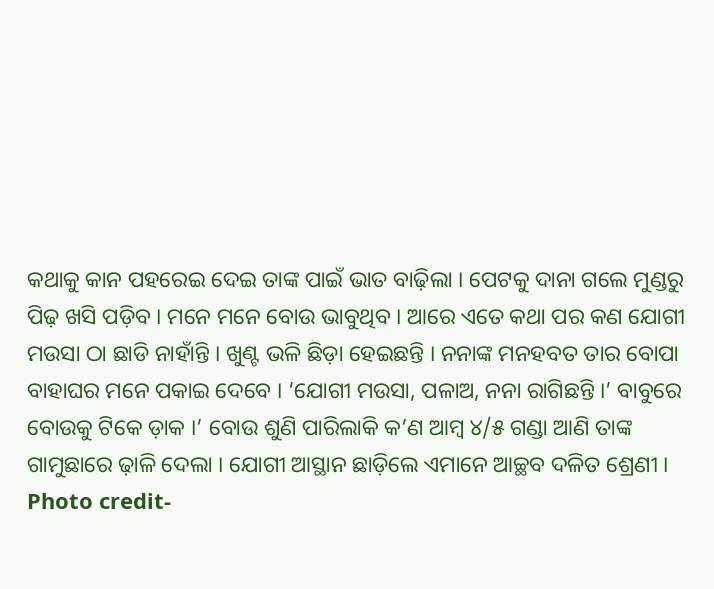କଥାକୁ କାନ ପହରେଇ ଦେଇ ତାଙ୍କ ପାଇଁ ଭାତ ବାଢ଼ିଲା । ପେଟକୁ ଦାନା ଗଲେ ମୁଣ୍ଡରୁ ପିଢ଼ ଖସି ପଡ଼ିବ । ମନେ ମନେ ବୋଉ ଭାବୁଥିବ । ଆରେ ଏତେ କଥା ପର କଣ ଯୋଗୀ ମଉସା ଠା ଛାଡି ନାହାଁନ୍ତି । ଖୁଣ୍ଟ ଭଳି ଛିଡ଼ା ହେଇଛନ୍ତି । ନନାଙ୍କ ମନହବତ ତାର ବୋପା ବାହାଘର ମନେ ପକାଇ ଦେବେ । ‘ଯୋଗୀ ମଉସା, ପଳାଅ, ନନା ରାଗିଛନ୍ତି ।’ ବାବୁରେ ବୋଉକୁ ଟିକେ ଡ଼ାକ ।’ ବୋଉ ଶୁଣି ପାରିଲାକି କ’ଣ ଆମ୍ବ ୪/୫ ଗଣ୍ଡା ଆଣି ତାଙ୍କ ଗାମୁଛାରେ ଢ଼ାଳି ଦେଲା । ଯୋଗୀ ଆସ୍ଥାନ ଛାଡ଼ିଲେ ଏମାନେ ଆଚ୍ଛବ ଦଳିତ ଶ୍ରେଣୀ ।
Photo credit-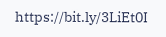https://bit.ly/3LiEt0I